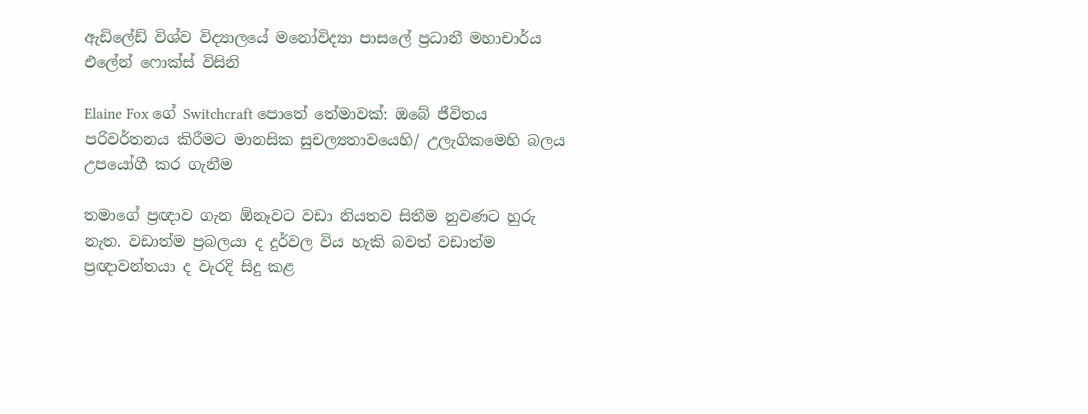ඇඩිලේඩ් විශ්ව විද්‍යාලයේ මනෝවිද්‍යා පාසලේ ප්‍රධානී මහාචාර්ය එලේන් ෆොක්ස් විසිනි

Elaine Fox ගේ Switchcraft පොතේ තේමාවක්: ඔබේ ජීවිතය පරිවර්තනය කිරීමට මානසික සුචල්‍යතාවයෙහි/ උලැගිකමෙහි බලය උපයෝගී කර ගැනීම

තමාගේ ප්‍රඥාව ගැන ඕනෑවට වඩා නියතව සිතීම නුවණට හුරු නැත. වඩාත්ම ප්‍රබලයා ද දුර්වල විය හැකි බවත් වඩාත්ම ප්‍රඥාවන්තයා ද වැරදි සිදු කළ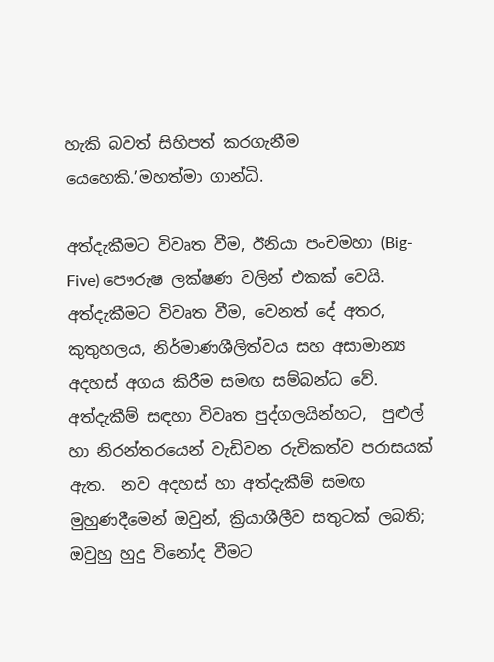හැකි බවත් සිහිපත් කරගැනීම යෙහෙකි.’මහත්මා ගාන්ධි.

අත්දැකීමට විවෘත වීම, ඊනියා පංචමහා (Big-Five) පෞරුෂ ලක්ෂණ වලින් එකක් වෙයි. අත්දැකීමට විවෘත වීම, වෙනත් දේ අතර, කුතුහලය, නිර්මාණශීලිත්වය සහ අසාමාන්‍ය අදහස් අගය කිරීම සමඟ සම්බන්ධ වේ. අත්දැකීම් සඳහා විවෘත පුද්ගලයින්හට,  පුළුල් හා නිරන්තරයෙන් වැඩිවන රුචිකත්ව පරාසයක් ඇත.  නව අදහස් හා අත්දැකීම් සමඟ මුහුණදීමෙන් ඔවුන්, ක්‍රියාශීලීව සතුටක් ලබති; ඔවුහු හුදු විනෝද වීමට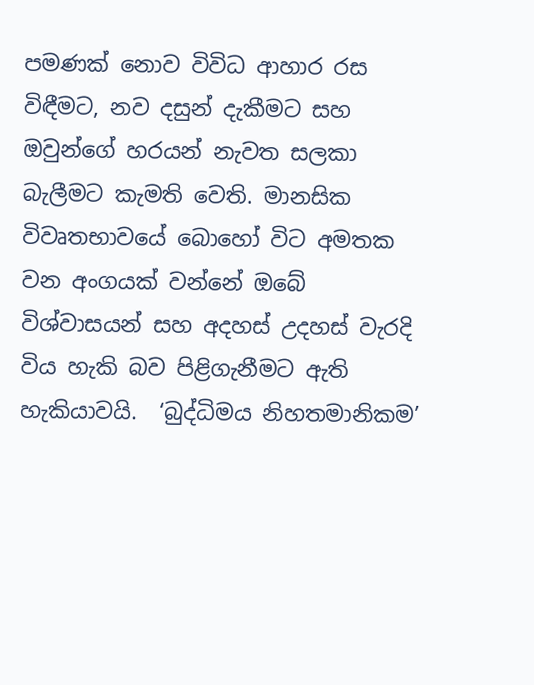පමණක් නොව විවිධ ආහාර රස විඳීමට, නව දසුන් දැකීමට සහ ඔවුන්ගේ හරයන් නැවත සලකා බැලීමට කැමති වෙති. මානසික විවෘතභාවයේ බොහෝ විට අමතක වන අංගයක් වන්නේ ඔබේ විශ්වාසයන් සහ අදහස් උදහස් වැරදි විය හැකි බව පිළිගැනීමට ඇති හැකියාවයි.  ‘බුද්ධිමය නිහතමානිකම’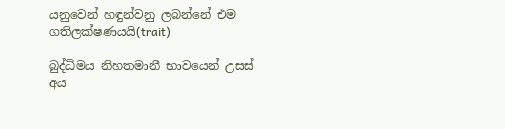යනුවෙන් හඳුන්වනු ලබන්නේ එම ගතිලක්ෂණයයි(trait)

බුද්ධිමය නිහතමානී භාවයෙන් උසස් අය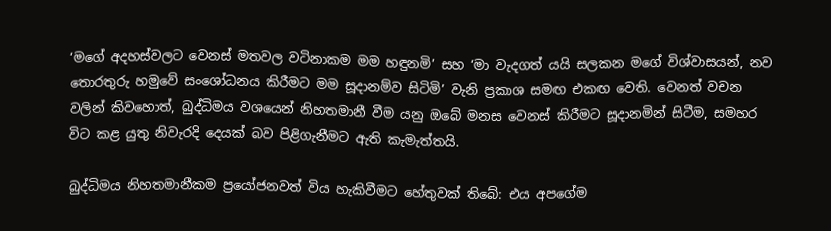‘මගේ අදහස්වලට වෙනස් මතවල වටිනාකම මම හඳුනමි’ සහ ‘මා වැදගත් යයි සලකන මගේ විශ්වාසයන්, නව තොරතුරු හමුවේ සංශෝධනය කිරීමට මම සූදානම්ව සිටිමි’ වැනි ප්‍රකාශ සමඟ එකඟ වෙති. වෙනත් වචන වලින් කිවහොත්, බුද්ධිමය වශයෙන් නිහතමානී වීම යනු ඔබේ මනස වෙනස් කිරීමට සූදානමින් සිටීම, සමහර විට කළ යුතු නිවැරදි දෙයක් බව පිළිගැනීමට ඇති කැමැත්තයි.

බුද්ධිමය නිහතමානීකම ප්‍රයෝජනවත් විය හැකිවීමට හේතුවක් තිබේ: එය අපගේම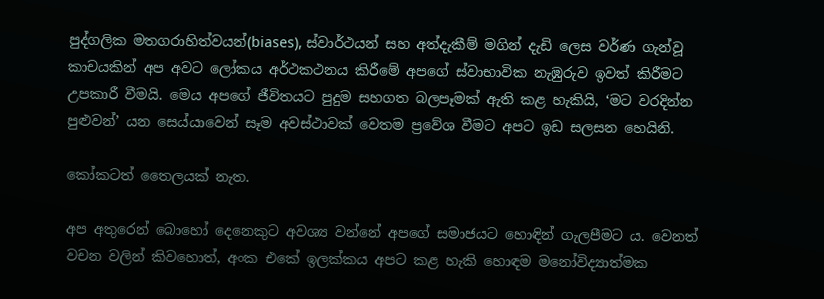පුද්ගලික මතගරාහිත්වයන්(biases), ස්වාර්ථයන් සහ අත්දැකීම් මගින් දැඩි ලෙස වර්ණ ගැන්වූ කාචයකින් අප අවට ලෝකය අර්ථකථනය කිරීමේ අපගේ ස්වාභාවික නැඹුරුව ඉවත් කිරීමට උපකාරී වීමයි. මෙය අපගේ ජීවිතයට පුදුම සහගත බලපෑමක් ඇති කළ හැකියි, ‘මට වරදින්න පුළුවන්’ යන සෙය්යාවෙන් සෑම අවස්ථාවක් වෙතම ප්‍රවේශ වීමට අපට ඉඩ සලසන හෙයිනි.

කෝකටත් තෛලයක් නැත.

අප අතුරෙන් බොහෝ දෙනෙකුට අවශ්‍ය වන්නේ අපගේ සමාජයට හොඳින් ගැලපීමට ය. වෙනත් වචන වලින් කිවහොත්, අංක එකේ ඉලක්කය අපට කළ හැකි හොඳම මනෝවිද්‍යාත්මක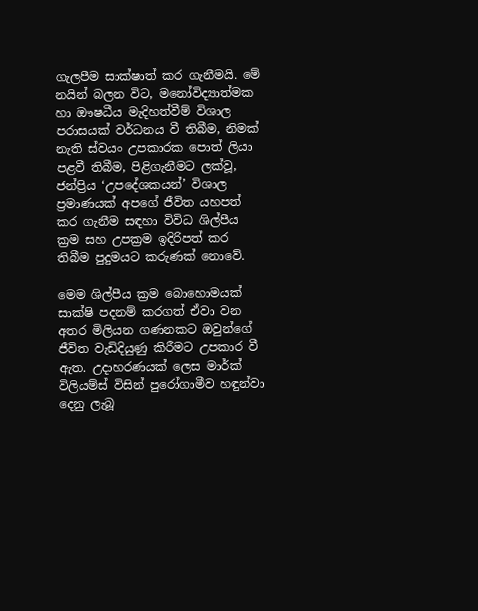ගැලපීම සාක්ෂාත් කර ගැනීමයි. මේ නයින් බලන විට, මනෝවිද්‍යාත්මක හා ඖෂධීය මැදිහත්වීම් විශාල පරාසයක් වර්ධනය වී තිබීම, නිමක් නැති ස්වයං උපකාරක පොත් ලියා පළවී තිබීම, පිළිගැනීමට ලක්වූ, ජන්ප්‍රිය ‘උපදේශකයන්’ විශාල ප්‍රමාණයක් අපගේ ජීවිත යහපත් කර ගැනීම සඳහා විවිධ ශිල්පීය ක්‍රම සහ උපක්‍රම ඉදිරිපත් කර තිබීම පුදුමයට කරුණක් නොවේ.

මෙම ශිල්පීය ක්‍රම බොහොමයක් සාක්ෂි පදනම් කරගත් ඒවා වන අතර මිලියන ගණනකට ඔවුන්ගේ ජීවිත වැඩිදියුණු කිරීමට උපකාර වී ඇත. උදාහරණයක් ලෙස මාර්ක් විලියම්ස් විසින් පුරෝගාමීව හඳුන්වා දෙනු ලැබූ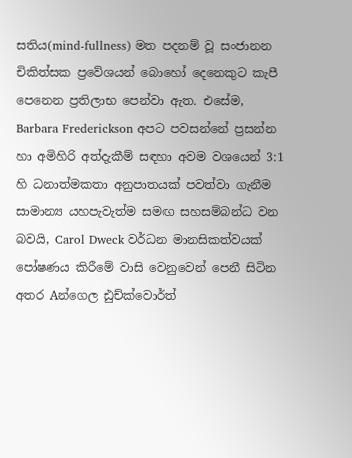සතිය(mind-fullness) මත පදනම් වූ සංජානන චිකිත්සක ප්‍රවේශයන් බොහෝ දෙනෙකුට කැපී පෙනෙන ප්‍රතිලාභ පෙන්වා ඇත. එසේම, Barbara Frederickson අපට පවසන්නේ ප්‍රසන්න හා අමිහිරි අත්දැකීම් සඳහා අවම වශයෙන් 3:1 හි ධනාත්මකතා අනුපාතයක් පවත්වා ගැනීම සාමාන්‍ය යහපැවැත්ම සමඟ සහසම්බන්ධ වන බවයි, Carol Dweck වර්ධන මානසිකත්වයක් පෝෂණය කිරීමේ වාසි වෙනුවෙන් පෙනී සිටින අතර Aන්ගෙල ඪුච්ක්වොර්ත්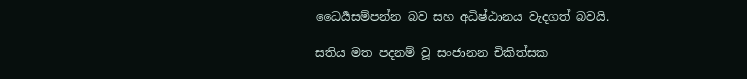ධෛර්‍යසම්පන්න බව සහ අධිෂ්ඨානය වැදගත් බවයි.

සතිය මත පදනම් වූ සංජානන චිකිත්සක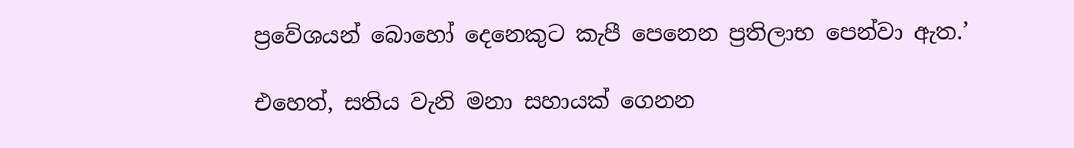ප්‍රවේශයන් බොහෝ දෙනෙකුට කැපී පෙනෙන ප්‍රතිලාභ පෙන්වා ඇත.’

එහෙත්, සතිය වැනි මනා සහායක් ගෙනන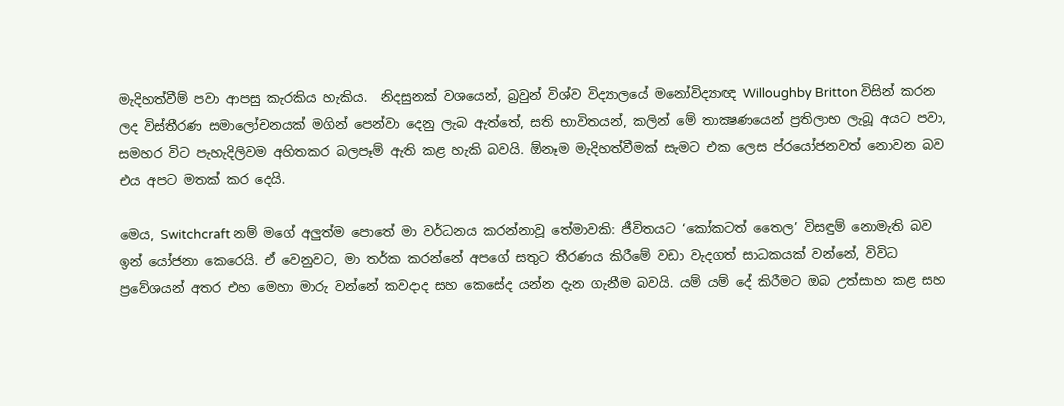මැදිහත්වීම් පවා ආපසු කැරකිය හැකිය.  නිදසුනක් වශයෙන්, බ්‍රවුන් විශ්ව විද්‍යාලයේ මනෝවිද්‍යාඥ Willoughby Britton විසින් කරන ලද විස්තීරණ සමාලෝචනයක් මගින් පෙන්වා දෙනු ලැබ ඇත්තේ, සති භාවිතයන්, කලින් මේ තාක්‍ෂණයෙන් ප්‍රතිලාභ ලැබූ අයට පවා, සමහර විට පැහැදිලිවම අහිතකර බලපෑම් ඇති කළ හැකි බවයි. ඕනෑම මැදිහත්වීමක් සැමට එක ලෙස ප්රයෝජනවත් නොවන බව එය අපට මතක් කර දෙයි.

මෙය, Switchcraft නම් මගේ අලුත්ම පොතේ මා වර්ධනය කරන්නාවූ තේමාවකි: ජීවිතයට ‘කෝකටත් තෛල’ විසඳුම් නොමැති බව ඉන් යෝජනා කෙරෙයි. ඒ වෙනුවට, මා තර්ක කරන්නේ අපගේ සතුට තීරණය කිරීමේ වඩා වැදගත් සාධකයක් වන්නේ, විවිධ ප්‍රවේශයන් අතර එහ මෙහා මාරු වන්නේ කවදාද සහ කෙසේද යන්න දැන ගැනීම බවයි. යම් යම් දේ කිරීමට ඔබ උත්සාහ කළ සහ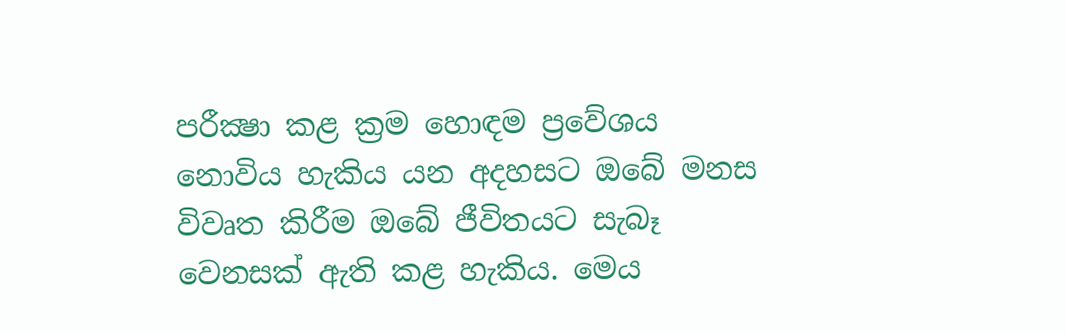පරීක්‍ෂා කළ ක්‍රම හොඳම ප්‍රවේශය නොවිය හැකිය යන අදහසට ඔබේ මනස විවෘත කිරීම ඔබේ ජීවිතයට සැබෑ වෙනසක් ඇති කළ හැකිය. මෙය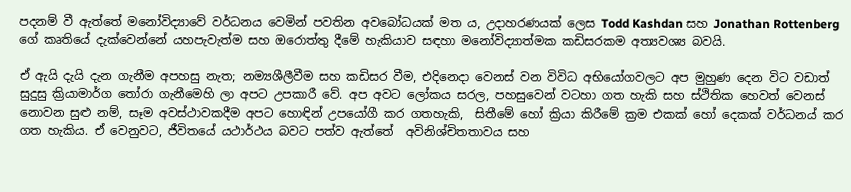පදනම් වී ඇත්තේ මනෝවිද්‍යාවේ වර්ධනය වෙමින් පවතින අවබෝධයක් මත ය, උදාහරණයක් ලෙස Todd Kashdan සහ Jonathan Rottenberg ගේ කෘතියේ දැක්වෙන්නේ යහපැවැත්ම සහ ඔරොත්තු දීමේ හැකියාව සඳහා මනෝවිද්‍යාත්මක කඩිසරකම අත්‍යවශ්‍ය බවයි.

ඒ ඇයි දැයි දැන ගැනීම අපහසු නැත; නම්‍යශීලීවීම සහ කඩිසර වීම, එදිනෙදා වෙනස් වන විවිධ අභියෝගවලට අප මුහුණ දෙන විට වඩාත් සුදුසු ක්‍රියාමාර්ග තෝරා ගැනීමෙහි ලා අපට උපකාරී වේ. අප අවට ලෝකය සරල, පහසුවෙන් වටහා ගත හැකි සහ ස්ථිතික හෙවත් වෙනස් නොවන සුළු නම්, සෑම අවස්ථාවකදීම අපට හොඳින් උපයෝගී කර ගතහැකි,  සිතීමේ හෝ ක්‍රියා කිරීමේ ක්‍රම එකක් හෝ දෙකක් වර්ධනය් කර ගත හැකිය. ඒ වෙනුවට, ජීවිතයේ යථාර්ථය බවට පත්ව ඇත්තේ  අවිනිශ්චිතතාවය සහ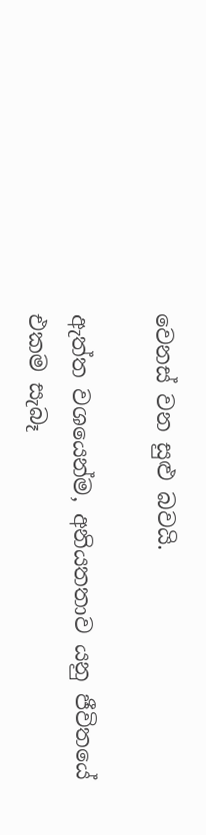වෙනස් වන සුළු බවයි.

ඇත්ත වශයෙන්ම, අනියතතාව යනු ජීවිතයේ එකම සැබෑ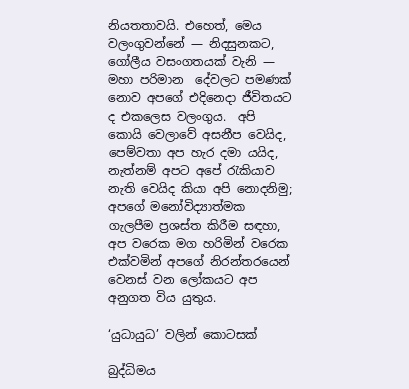නියතතාවයි. එහෙත්, මෙය වලංගුවන්නේ — නිදසුනකට, ගෝලීය වසංගතයක් වැනි — මහා පරිමාන  දේවලට පමණක් නොව අපගේ එදිනෙදා ජීවිතයට ද එකලෙස වලංගුය.  අපි කොයි වෙලාවේ අසනීප වෙයිද, පෙම්වතා අප හැර දමා යයිද, නැත්නම් අපට අපේ ‍රැකියාව නැති වෙයිද කියා අපි නොදනිමු; අපගේ මනෝවිද්‍යාත්මක ගැලපීම ප්‍රශස්ත කිරීම සඳහා, අප වරෙක මග හරිමින් වරෙක එක්වමින් අපගේ නිරන්තරයෙන් වෙනස් වන ලෝකයට අප අනුගත විය යුතුය.

‘යුධායුධ’ වලින් කොටසක්

බුද්ධිමය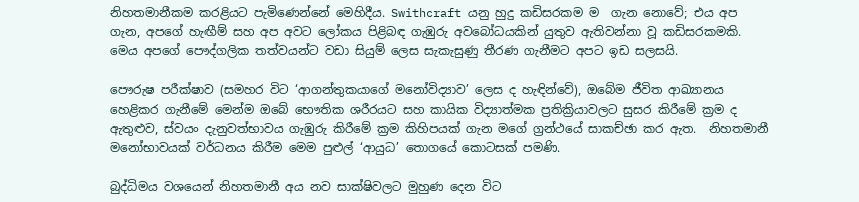නිහතමානීකම කරළියට පැමිණෙන්නේ මෙහිදීය. Swithcraft යනු හුදු කඩිසරකම ම  ගැන නොවේ; එය අප ගැන, අපගේ හැඟීම් සහ අප අවට ලෝකය පිළිබඳ ගැඹුරු අවබෝධයකින් යුතුව ඇතිවන්නා වූ කඩිසරකමකි. මෙය අපගේ පෞද්ගලික තත්වයන්ට වඩා සියුම් ලෙස සැකැසුණු තීරණ ගැනීමට අපට ඉඩ සලසයි.

පෞරුෂ පරීක්ෂාව (සමහර විට ‘ආගන්තුකයාගේ මනෝවිද්‍යාව’ ලෙස ද හැඳින්වේ), ඔබේම ජීවිත ආඛ්‍යානය හෙළිකර ගැනීමේ මෙන්ම ඔබේ භෞතික ශරීරයට සහ කායික විද්‍යාත්මක ප්‍රතික්‍රියාවලට සුසර කිරීමේ ක්‍රම ද ඇතුළුව, ස්වයං දැනුවත්භාවය ගැඹුරු කිරීමේ ක්‍රම කිහිපයක් ගැන මගේ ග්‍රන්ථයේ සාකච්ඡා කර ඇත.  නිහතමානී මනෝභාවයක් වර්ධනය කිරීම මෙම පුළුල් ‘ආයුධ’ තොගයේ කොටසක් පමණි.

බුද්ධිමය වශයෙන් නිහතමානී අය නව සාක්ෂිවලට මුහුණ දෙන විට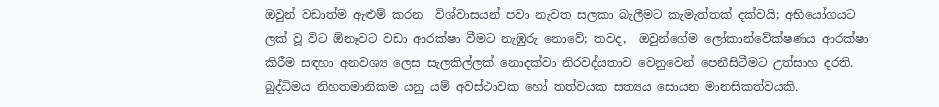ඔවුන් වඩාත්ම ඇළුම් කරන  විශ්වාසයන් පවා නැවත සලකා බැලීමට කැමැත්තක් දක්වයි; අභියෝගයට ලක් වූ විට ඕනෑවට වඩා ආරක්ෂා වීමට නැඹුරු නොවේ; තවද,  ඔවුන්ගේම ලෝකාන්වේක්ෂණය ආරක්ෂා කිරීම සඳහා අනවශ්‍ය ලෙස සැලකිල්ලක් නොදක්වා නිරවද්යතාව වෙනුවෙන් පෙනීසිටීමට උත්සාහ දරති.  බුද්ධිමය නිහතමානිකම යනු යම් අවස්ථාවක හෝ තත්වයක සත්‍යය සොයන මානසිකත්වයකි.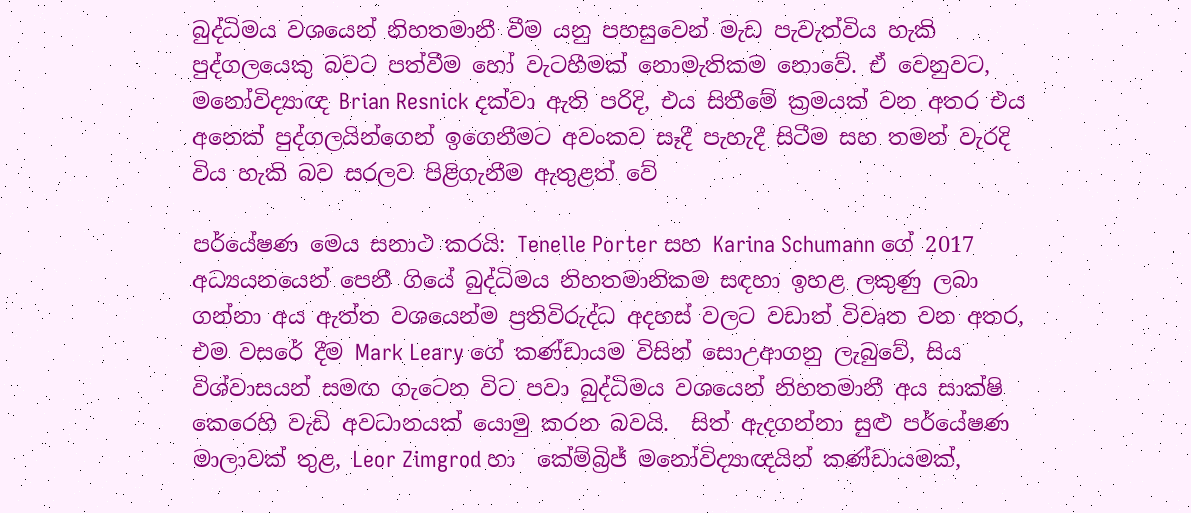බුද්ධිමය වශයෙන් නිහතමානී වීම යනු පහසුවෙන් මැඩ පැවැත්විය හැකි පුද්ගලයෙකු බවට පත්වීම හෝ වැටහීමක් නොමැතිකම නොවේ. ඒ වෙනුවට, මනෝවිද්‍යාඥ Brian Resnick දක්වා ඇති පරිදි, එය සිතීමේ ක්‍රමයක් වන අතර එය අනෙක් පුද්ගලයින්ගෙන් ඉගෙනීමට අවංකව සෑදී පැහැදී සිටීම සහ තමන් වැරදි විය හැකි බව සරලව පිළිගැනීම ඇතුළත් වේ

පර්යේෂණ මෙය සනාථ කරයි: Tenelle Porter සහ Karina Schumann ගේ 2017 අධ්‍යයනයෙන් පෙනී ගියේ බුද්ධිමය නිහතමානිකම සඳහා ඉහළ ලකුණු ලබා ගන්නා අය ඇත්ත වශයෙන්ම ප්‍රතිවිරුද්ධ අදහස් වලට වඩාත් විවෘත වන අතර, එම වසරේ දීම Mark Leary ගේ කණ්ඩායම විසින් සොඋආගනු ලැබුවේ, සිය විශ්වාසයන් සමඟ ගැටෙන විට පවා බුද්ධිමය වශයෙන් නිහතමානී අය සාක්ෂි කෙරෙහි වැඩි අවධානයක් යොමු කරන බවයි.  සිත් ඇදගන්නා සුළු පර්යේෂණ මාලාවක් තුළ, Leor Zimgrod හා  කේම්බ්‍රිජ් මනෝවිද්‍යාඥයින් කණ්ඩායමක්,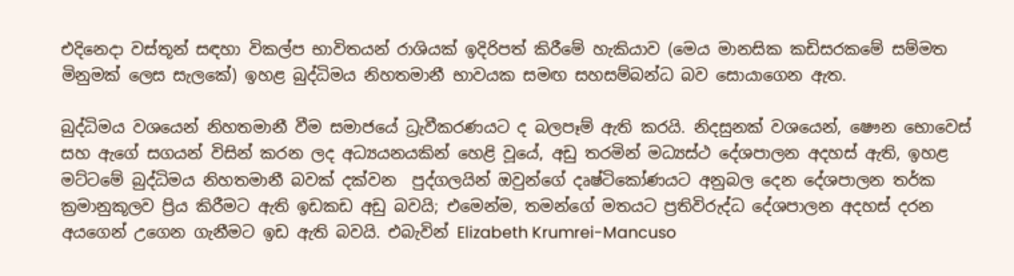එදිනෙදා වස්තූන් සඳහා විකල්ප භාවිතයන් රාශියක් ඉදිරිපත් කිරීමේ හැකියාව (මෙය මානසික කඩිසරකමේ සම්මත මිනුමක් ලෙස සැලකේ) ඉහළ බුද්ධිමය නිහතමානී භාවයක සමඟ සහසම්බන්ධ බව සොයාගෙන ඇත.

බුද්ධිමය වශයෙන් නිහතමානී වීම සමාජයේ ධ්‍රැවීකරණයට ද බලපෑම් ඇති කරයි. නිදසුනක් වශයෙන්, ෂෞන භොවෙස් සහ ඇගේ සගයන් විසින් කරන ලද අධ්‍යයනයකින් හෙළි වූයේ, අඩු තරමින් මධ්‍යස්ථ දේශපාලන අදහස් ඇති, ඉහළ මට්ටමේ බුද්ධිමය නිහතමානී බවක් දක්වන  පුද්ගලයින් ඔවුන්ගේ දෘෂ්ටිකෝණයට අනුබල දෙන දේශපාලන තර්ක ක්‍රමානුකූලව ප්‍රිය කිරීමට ඇති ඉඩකඩ අඩු බවයි; එමෙන්ම, තමන්ගේ මතයට ප්‍රතිවිරුද්ධ දේශපාලන අදහස් දරන අයගෙන් උගෙන ගැනීමට ඉඩ ඇති බවයි. එබැවින් Elizabeth Krumrei-Mancuso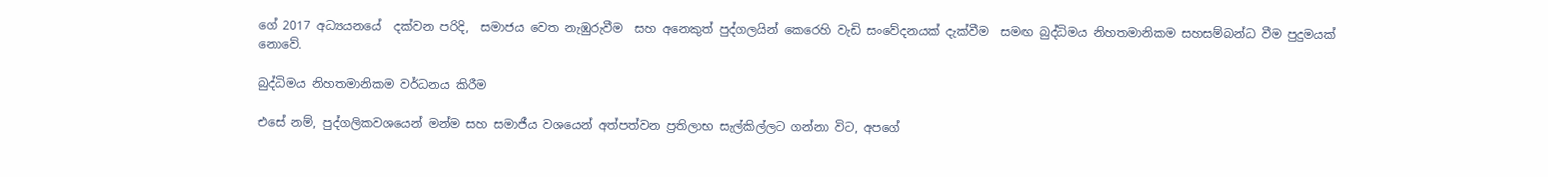ගේ 2017 අධ්‍යයනයේ  දක්වන පරිදි,  සමාජය වෙත නැඹුරුවීම  සහ අනෙකුත් පුද්ගලයින් කෙරෙහි වැඩි සංවේදනයක් දැක්වීම  සමඟ බුද්ධිමය නිහතමානිකම සහසම්බන්ධ වීම පුදුමයක් නොවේ.

බුද්ධිමය නිහතමානිකම වර්ධනය කිරීම

එසේ නම්, පුද්ගලිකවශයෙන් මන්ම සහ සමාජීය වශයෙන් අත්පත්වන ප්‍රතිලාභ සැල්කිල්ලට ගන්නා විට, අපගේ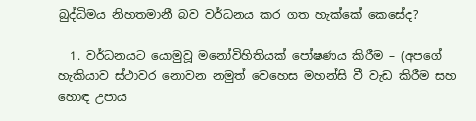බුද්ධිමය නිහතමානී බව වර්ධනය කර ගත හැක්කේ කෙසේද?

  1. වර්ධනයට යොමුවූ මනෝවිහිතියක් පෝෂණය කිරීම – (අපගේ හැකියාව ස්ථාවර නොවන නමුත් වෙහෙස මහන්සි වී වැඩ කිරීම සහ හොඳ උපාය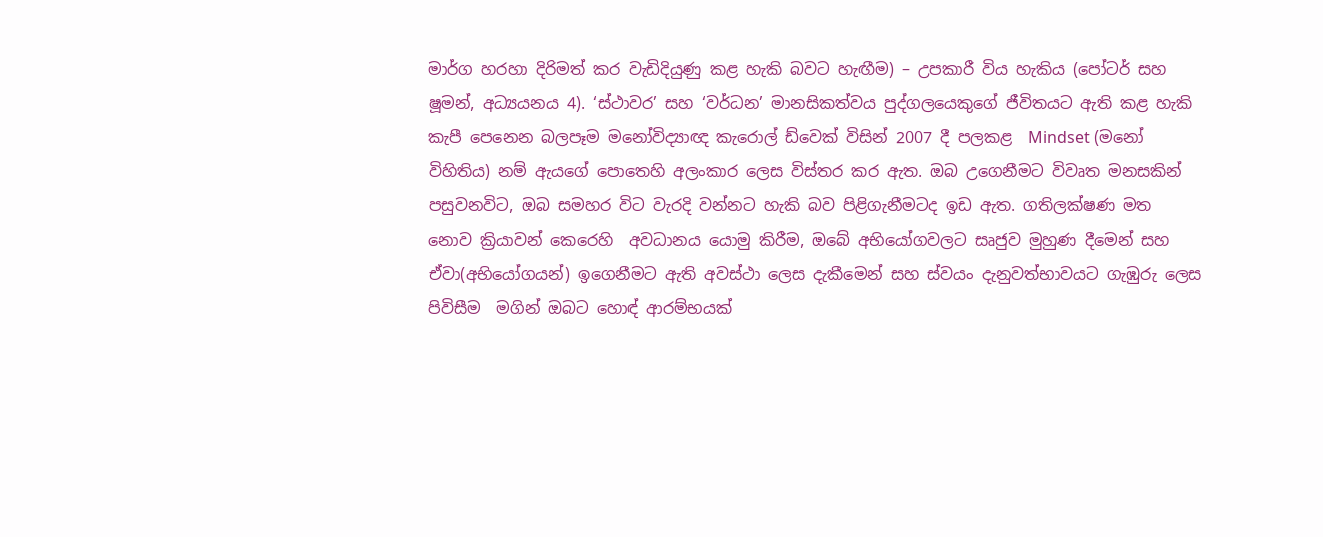මාර්ග හරහා දිරිමත් කර වැඩිදියුණු කළ හැකි බවට හැඟීම) – උපකාරී විය හැකිය (පෝටර් සහ ෂූමන්, අධ්‍යයනය 4). ‘ස්ථාවර’ සහ ‘වර්ධන’ මානසිකත්වය පුද්ගලයෙකුගේ ජීවිතයට ඇති කළ හැකි කැපී පෙනෙන බලපෑම මනෝවිද්‍යාඥ කැරොල් ඩ්වෙක් විසින් 2007 දී පලකළ  Mindset (මනෝ විහිතිය) නම් ඇයගේ පොතෙහි අලංකාර ලෙස විස්තර කර ඇත. ඔබ උගෙනීමට විවෘත මනසකින් පසුවනවිට, ඔබ සමහර විට වැරදි වන්නට හැකි බව පිළිගැනීමටද ඉඩ ඇත. ගතිලක්ෂණ මත නොව ක්‍රියාවන් කෙරෙහි  අවධානය යොමු කිරීම, ඔබේ අභියෝගවලට සෘජුව මුහුණ දීමෙන් සහ ඒවා(අභියෝගයන්) ඉගෙනීමට ඇති අවස්ථා ලෙස දැකීමෙන් සහ ස්වයං දැනුවත්භාවයට ගැඹුරු ලෙස පිවිසීම  මගින් ඔබට හොඳ් ආරම්භයක්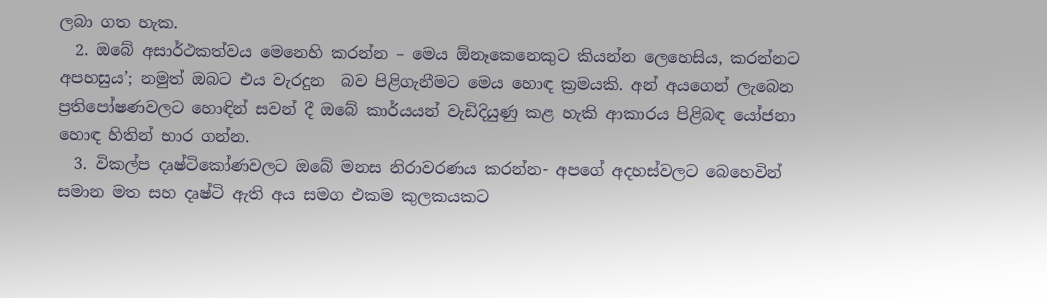ලබා ගත හැක.
  2. ඔබේ අසාර්ථකත්වය මෙනෙහි කරන්න – මෙය ඕනෑකෙනෙකුට කියන්න ලෙහෙසිය, කරන්නට අපහසුය’; නමුත් ඔබට එය වැරදුන  බව පිළිගැනීමට මෙය හොඳ ක්‍රමයකි. අන් අයගෙන් ලැබෙන ප්‍රතිපෝෂණවලට හොඳින් සවන් දී ඔබේ කාර්යයන් වැඩිදියුණු කළ හැකි ආකාරය පිළිබඳ යෝජනා හොඳ හිතින් භාර ගන්න.
  3. විකල්ප දෘෂ්ටිකෝණවලට ඔබේ මනස නිරාවරණය කරන්න- අපගේ අදහස්වලට බෙහෙවින් සමාන මත සහ දෘෂ්ටි ඇති අය සමග එකම කුලකයකට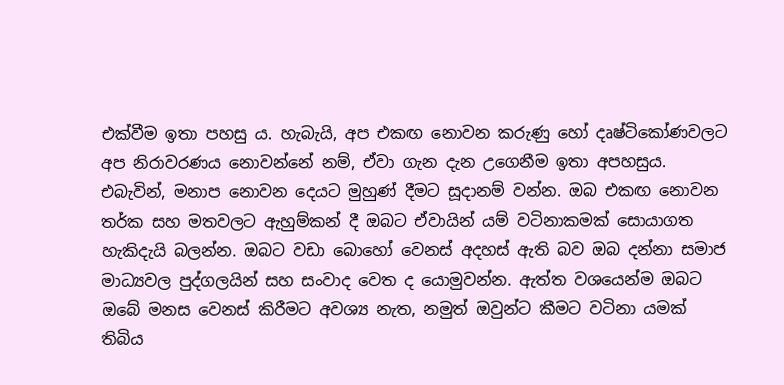එක්වීම ඉතා පහසු ය. හැබැයි, අප එකඟ නොවන කරුණු හෝ දෘෂ්ටිකෝණවලට අප නිරාවරණය නොවන්නේ නම්, ඒවා ගැන දැන උගෙනීම ඉතා අපහසුය. එබැවින්, මනාප නොවන දෙයට මුහුණ් දීමට සූදානම් වන්න. ඔබ එකඟ නොවන තර්ක සහ මතවලට ඇහුම්කන් දී ඔබට ඒවායින් යම් වටිනාකමක් සොයාගත හැකිදැයි බලන්න. ඔබට වඩා බොහෝ වෙනස් අදහස් ඇති බව ඔබ දන්නා සමාජ මාධ්‍යවල පුද්ගලයින් සහ සංවාද වෙත ද යොමුවන්න. ඇත්ත වශයෙන්ම ඔබට ඔබේ මනස වෙනස් කිරීමට අවශ්‍ය නැත, නමුත් ඔවුන්ට කීමට වටිනා යමක් තිබිය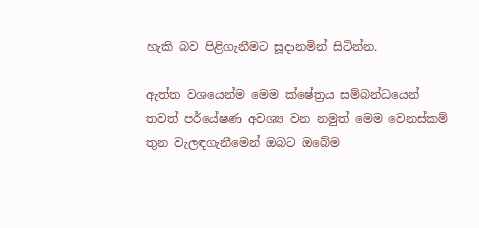හැකි බව පිළිගැනීමට සූදානමින් සිටින්න.

ඇත්ත වශයෙන්ම මෙම ක්ෂේත්‍රය සම්බන්ධයෙන් තවත් පර්යේෂණ අවශ්‍ය වන නමුත් මෙම වෙනස්කම් තුන වැලඳගැනීමෙන් ඔබට ඔබේම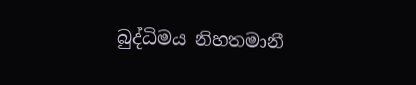බුද්ධිමය නිහතමානී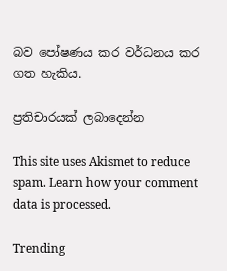බව පෝෂණය කර වර්ධනය කර ගත හැකිය.

ප්‍රතිචාරයක් ලබාදෙන්න

This site uses Akismet to reduce spam. Learn how your comment data is processed.

Trending